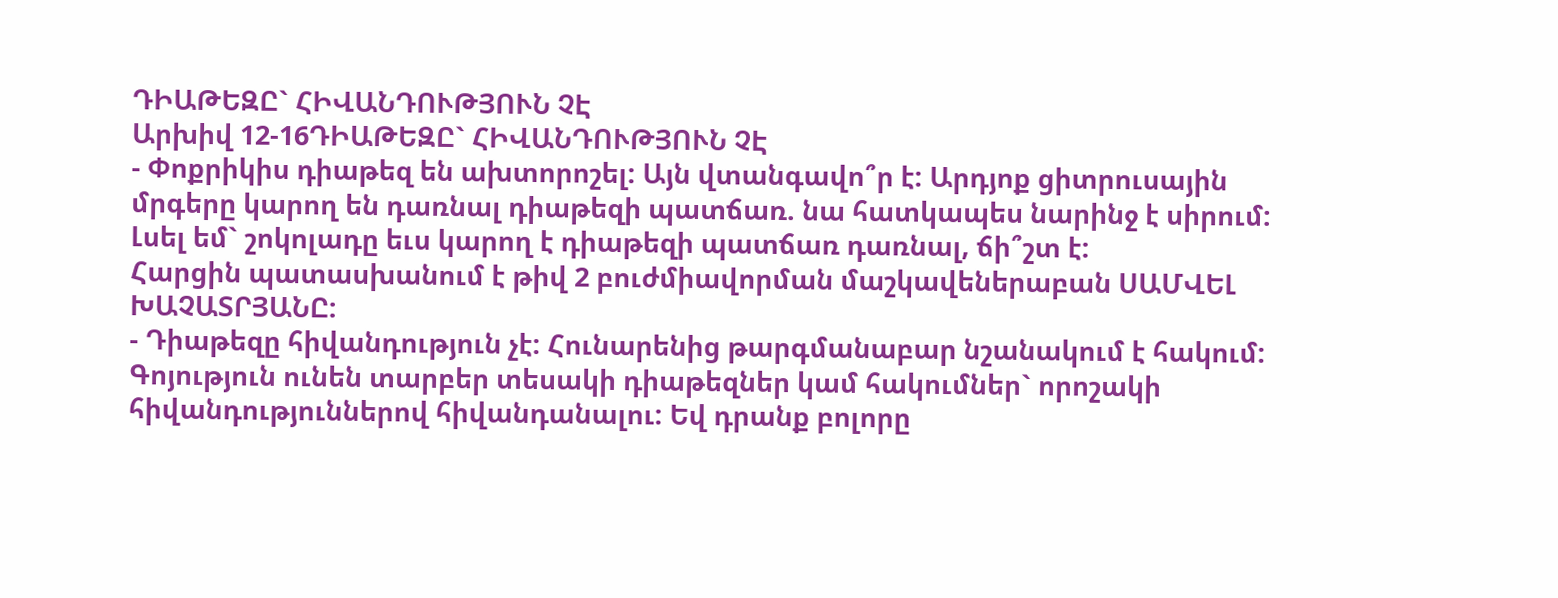ԴԻԱԹԵԶԸ` ՀԻՎԱՆԴՈՒԹՅՈՒՆ ՉԷ
Արխիվ 12-16ԴԻԱԹԵԶԸ` ՀԻՎԱՆԴՈՒԹՅՈՒՆ ՉԷ
- Փոքրիկիս դիաթեզ են ախտորոշել: Այն վտանգավո՞ր է: Արդյոք ցիտրուսային մրգերը կարող են դառնալ դիաթեզի պատճառ. նա հատկապես նարինջ է սիրում: Լսել եմ` շոկոլադը եւս կարող է դիաթեզի պատճառ դառնալ, ճի՞շտ է:
Հարցին պատասխանում է թիվ 2 բուժմիավորման մաշկավեներաբան ՍԱՄՎԵԼ ԽԱՉԱՏՐՅԱՆԸ:
- Դիաթեզը հիվանդություն չէ: Հունարենից թարգմանաբար նշանակում է հակում:
Գոյություն ունեն տարբեր տեսակի դիաթեզներ կամ հակումներ` որոշակի հիվանդություններով հիվանդանալու: Եվ դրանք բոլորը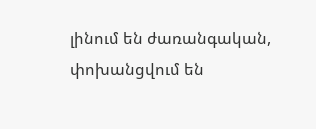լինում են ժառանգական, փոխանցվում են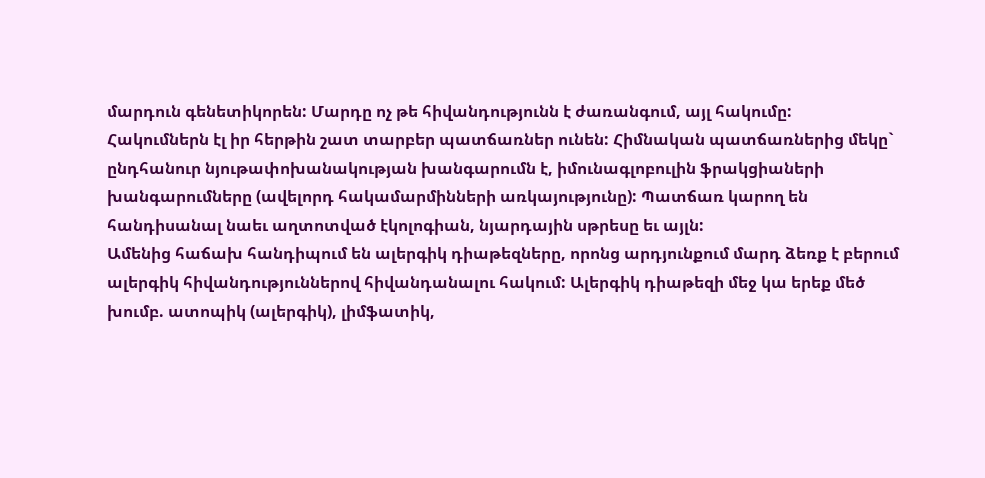մարդուն գենետիկորեն: Մարդը ոչ թե հիվանդությունն է ժառանգում, այլ հակումը:
Հակումներն էլ իր հերթին շատ տարբեր պատճառներ ունեն: Հիմնական պատճառներից մեկը` ընդհանուր նյութափոխանակության խանգարումն է, իմունագլոբուլին ֆրակցիաների խանգարումները (ավելորդ հակամարմինների առկայությունը): Պատճառ կարող են հանդիսանալ նաեւ աղտոտված էկոլոգիան, նյարդային սթրեսը եւ այլն:
Ամենից հաճախ հանդիպում են ալերգիկ դիաթեզները, որոնց արդյունքում մարդ ձեռք է բերում ալերգիկ հիվանդություններով հիվանդանալու հակում: Ալերգիկ դիաթեզի մեջ կա երեք մեծ խումբ. ատոպիկ (ալերգիկ), լիմֆատիկ,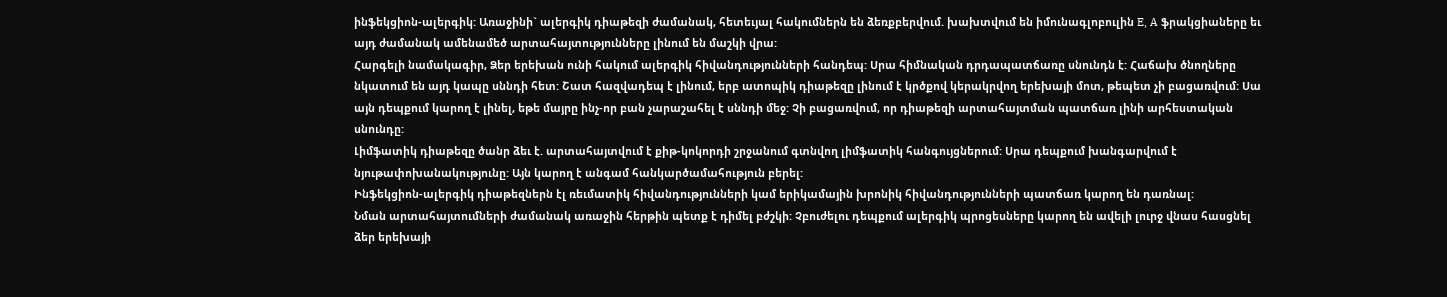ինֆեկցիոն-ալերգիկ: Առաջինի` ալերգիկ դիաթեզի ժամանակ, հետեւյալ հակումներն են ձեռքբերվում. խախտվում են իմունագլոբուլին E, A ֆրակցիաները եւ այդ ժամանակ ամենամեծ արտահայտությունները լինում են մաշկի վրա:
Հարգելի նամակագիր, Ձեր երեխան ունի հակում ալերգիկ հիվանդությունների հանդեպ: Սրա հիմնական դրդապատճառը սնունդն է: Հաճախ ծնողները նկատում են այդ կապը սննդի հետ: Շատ հազվադեպ է լինում, երբ ատոպիկ դիաթեզը լինում է կրծքով կերակրվող երեխայի մոտ, թեպետ չի բացառվում: Սա այն դեպքում կարող է լինել, եթե մայրը ինչ-որ բան չարաշահել է սննդի մեջ: Չի բացառվում, որ դիաթեզի արտահայտման պատճառ լինի արհեստական սնունդը:
Լիմֆատիկ դիաթեզը ծանր ձեւ է. արտահայտվում է քիթ-կոկորդի շրջանում գտնվող լիմֆատիկ հանգույցներում: Սրա դեպքում խանգարվում է նյութափոխանակությունը: Այն կարող է անգամ հանկարծամահություն բերել:
Ինֆեկցիոն-ալերգիկ դիաթեզներն էլ ռեւմատիկ հիվանդությունների կամ երիկամային խրոնիկ հիվանդությունների պատճառ կարող են դառնալ:
Նման արտահայտումների ժամանակ առաջին հերթին պետք է դիմել բժշկի: Չբուժելու դեպքում ալերգիկ պրոցեսները կարող են ավելի լուրջ վնաս հասցնել ձեր երեխայի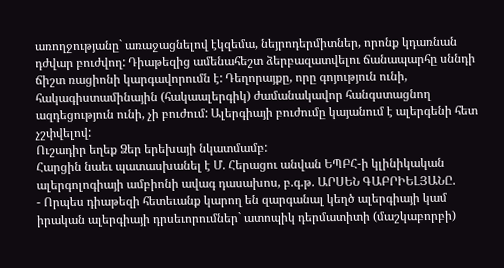առողջությանը` առաջացնելով էկզեմա, նեյրոդերմիտներ, որոնք կդառնան դժվար բուժվող: Դիաթեզից ամենահեշտ ձերբազատվելու ճանապարհը սննդի ճիշտ ռացիոնի կարգավորումն է: Դեղորայքը, որը գոյություն ունի, հակագիստամինային (հակաալերգիկ) ժամանակավոր հանգստացնող ազդեցություն ունի, չի բուժում: Ալերգիայի բուժումը կայանում է ալերգենի հետ չշփվելով:
Ուշադիր եղեք Ձեր երեխայի նկատմամբ:
Հարցին նաեւ պատասխանել է Մ. Հերացու անվան ԵՊԲՀ-ի կլինիկական ալերգոլոգիայի ամբիոնի ավագ դասախոս, բ.գ.թ. ԱՐՍԵՆ ԳԱԲՐԻԵԼՅԱՆԸ.
- Որպես դիաթեզի հետեւանք կարող են զարգանալ կեղծ ալերգիայի կամ իրական ալերգիայի դրսեւորումներ` ատոպիկ դերմատիտի (մաշկաբորբի)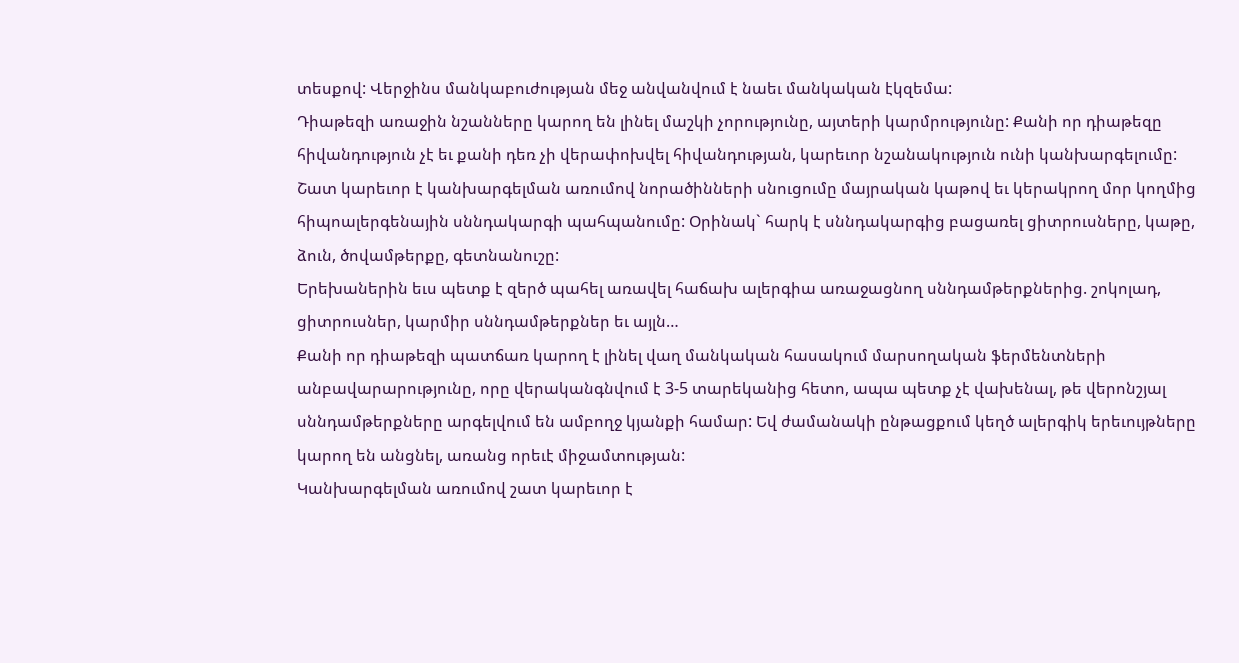տեսքով: Վերջինս մանկաբուժության մեջ անվանվում է նաեւ մանկական էկզեմա:
Դիաթեզի առաջին նշանները կարող են լինել մաշկի չորությունը, այտերի կարմրությունը: Քանի որ դիաթեզը հիվանդություն չէ եւ քանի դեռ չի վերափոխվել հիվանդության, կարեւոր նշանակություն ունի կանխարգելումը:
Շատ կարեւոր է կանխարգելման առումով նորածինների սնուցումը մայրական կաթով եւ կերակրող մոր կողմից հիպոալերգենային սննդակարգի պահպանումը: Օրինակ` հարկ է սննդակարգից բացառել ցիտրուսները, կաթը, ձուն, ծովամթերքը, գետնանուշը:
Երեխաներին եւս պետք է զերծ պահել առավել հաճախ ալերգիա առաջացնող սննդամթերքներից. շոկոլադ, ցիտրուսներ, կարմիր սննդամթերքներ եւ այլն…
Քանի որ դիաթեզի պատճառ կարող է լինել վաղ մանկական հասակում մարսողական ֆերմենտների անբավարարությունը, որը վերականգնվում է 3-5 տարեկանից հետո, ապա պետք չէ վախենալ, թե վերոնշյալ սննդամթերքները արգելվում են ամբողջ կյանքի համար: Եվ ժամանակի ընթացքում կեղծ ալերգիկ երեւույթները կարող են անցնել, առանց որեւէ միջամտության:
Կանխարգելման առումով շատ կարեւոր է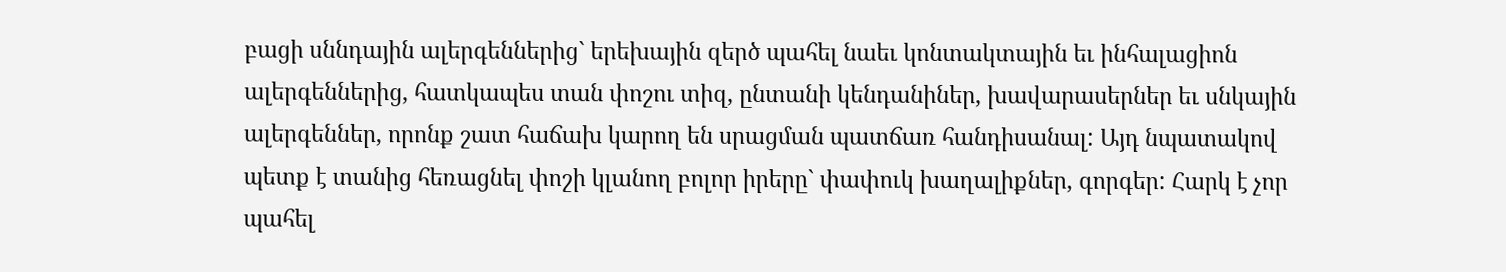բացի սննդային ալերգեններից` երեխային զերծ պահել նաեւ կոնտակտային եւ ինհալացիոն ալերգեններից, հատկապես տան փոշու տիզ, ընտանի կենդանիներ, խավարասերներ եւ սնկային ալերգեններ, որոնք շատ հաճախ կարող են սրացման պատճառ հանդիսանալ: Այդ նպատակով պետք է տանից հեռացնել փոշի կլանող բոլոր իրերը` փափուկ խաղալիքներ, գորգեր: Հարկ է չոր պահել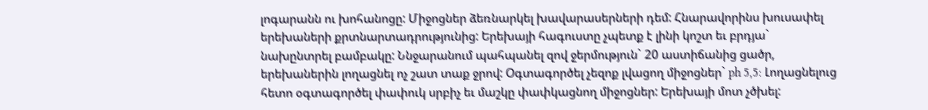լոգարանն ու խոհանոցը: Միջոցներ ձեռնարկել խավարասերների դեմ: Հնարավորինս խուսափել երեխաների քրտնարտադրությունից: Երեխայի հագուստը չպետք է լինի կոշտ եւ բրդյա` նախընտրել բամբակը: Ննջարանում պահպանել զով ջերմություն` 20 աստիճանից ցածր, երեխաներին լողացնել ոչ շատ տաք ջրով: Օգտագործել չեզոք լվացող միջոցներ` ph 5,5: Լողացնելուց հետո օգտագործել փափուկ սրբիչ եւ մաշկը փափկացնող միջոցներ: Երեխայի մոտ չծխել: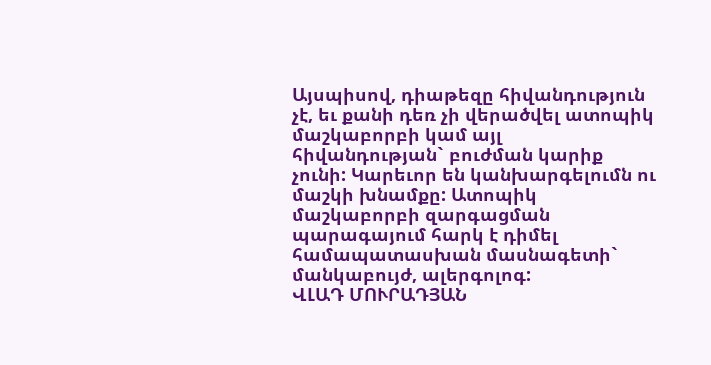Այսպիսով, դիաթեզը հիվանդություն չէ, եւ քանի դեռ չի վերածվել ատոպիկ մաշկաբորբի կամ այլ հիվանդության` բուժման կարիք չունի: Կարեւոր են կանխարգելումն ու մաշկի խնամքը: Ատոպիկ մաշկաբորբի զարգացման պարագայում հարկ է դիմել համապատասխան մասնագետի` մանկաբույժ, ալերգոլոգ:
ՎԼԱԴ ՄՈՒՐԱԴՅԱՆ